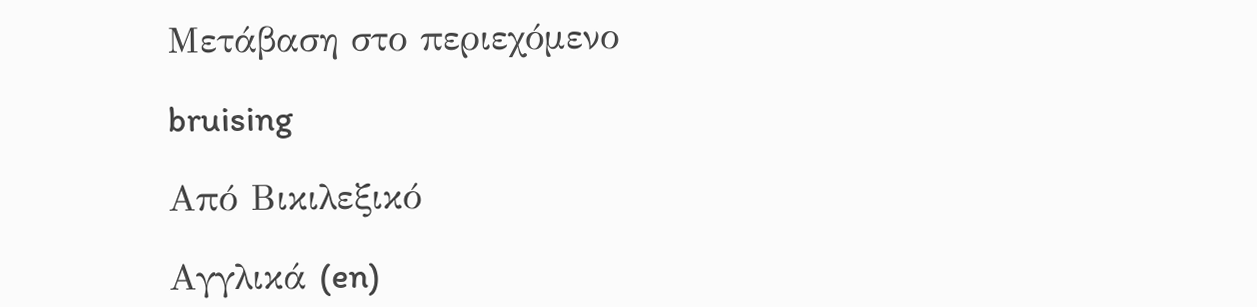Μετάβαση στο περιεχόμενο

bruising

Από Βικιλεξικό

Αγγλικά (en)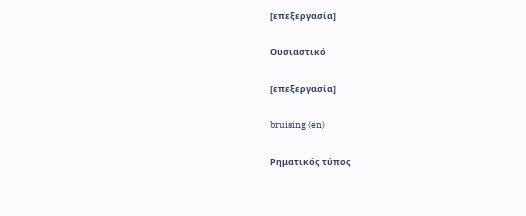[επεξεργασία]

Ουσιαστικό

[επεξεργασία]

bruising (en)

Ρηματικός τύπος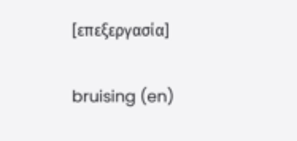[επεξεργασία]

bruising (en)